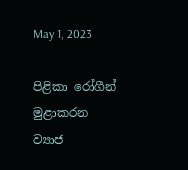May 1, 2023

පිළිකා රෝගීන් මුළාකරන ව්‍යාජ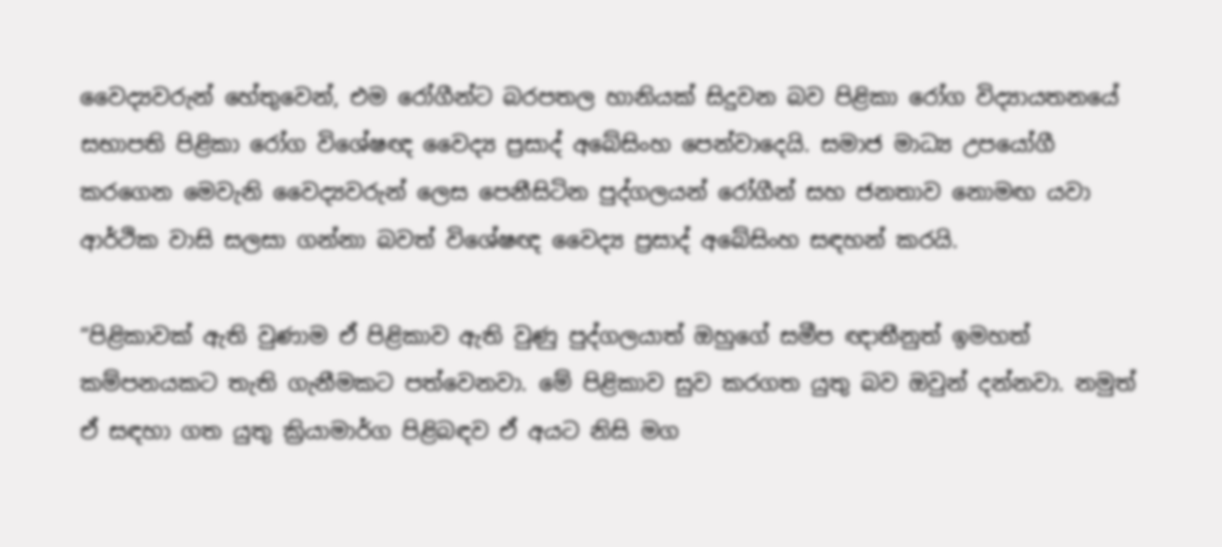වෛද්‍යවරුන් හේතුවෙන්, එම රෝගීන්ට බරපතල හානියක් සිදුවන බව පිළිකා රෝග විද්‍යායතනයේ සභාපති පිළිකා රෝග විශේෂඥ වෛද්‍ය ප්‍රසාද් අබේසිංහ පෙන්වාදෙයි. සමාජ මාධ්‍ය උපයෝගී කරගෙන මෙවැනි වෛද්‍යවරුන් ලෙස පෙනීසිටින පුද්ගලයන් රෝගීන් සහ ජනතාව නොමඟ යවා ආර්ථික වාසි සලසා ගන්නා බවත් විශේෂඥ වෛද්‍ය ප්‍රසාද් අබේසිංහ සඳහන් කරයි.

“පිළිකාවක් ඇති වුණාම ඒ පිළිකාව ඇති වුණු පුද්ගලයාත් ඔහුගේ සමීප ඥාතීනුත් ඉමහත් කම්පනයකට තැති ගැනීමකට පත්වෙනවා. මේ පිළිකාව සුව කරගත යුතු බව ඔවුන් දන්නවා. නමුත් ඒ සඳහා ගත යුතු ක්‍රියාමාර්ග පිළිබඳව ඒ අයට නිසි මග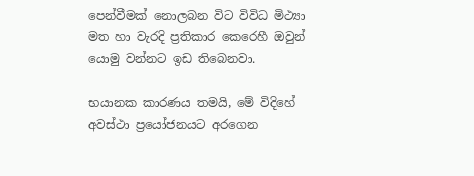පෙන්වීමක් නොලබන විට විවිධ මිථ්‍යා මත හා වැරදි ප්‍රතිකාර කෙරෙහී ඔවුන් යොමු වන්නට ඉඩ තිබෙනවා.

භයානක කාරණය තමයි, මේ විදිහේ අවස්ථා ප්‍රයෝජනයට අරගෙන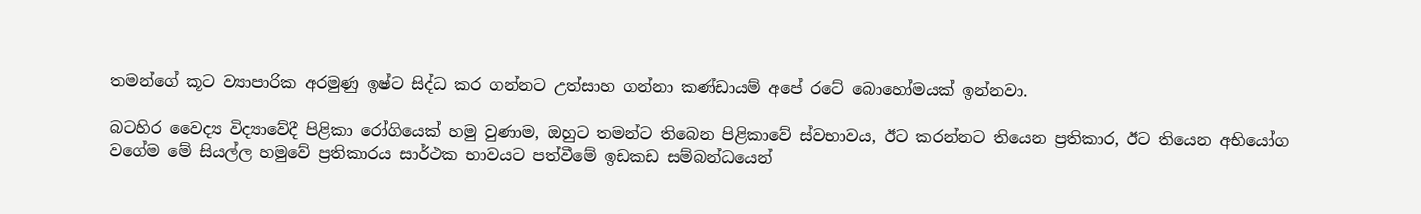තමන්ගේ කූට ව්‍යාපාරික අරමුණු ඉෂ්ට සිද්ධ කර ගන්නට උත්සාහ ගන්නා කණ්ඩායම් අපේ රටේ බොහෝමයක් ඉන්නවා.

බටහිර වෛද්‍ය විද්‍යාවේදී පිළිකා රෝගියෙක් හමු වුණාම, ඔහුට තමන්ට තිබෙන පිළිකාවේ ස්වභාවය, ඊට කරන්නට තියෙන ප්‍රතිකාර, ඊට තියෙන අභියෝග වගේම මේ සියල්ල හමුවේ ප්‍රතිකාරය සාර්ථක භාවයට පත්වීමේ ඉඩකඩ සම්බන්ධයෙන්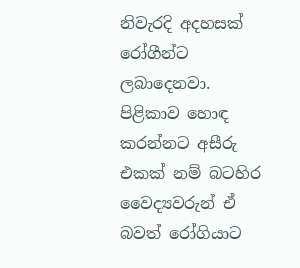නිවැරදි අදහසක් රෝගීන්ට ලබාදෙනවා. පිළිකාව හොඳ කරන්නට අසීරු එකක් නම් බටහිර වෛද්‍යවරුන් ඒ බවත් රෝගියාට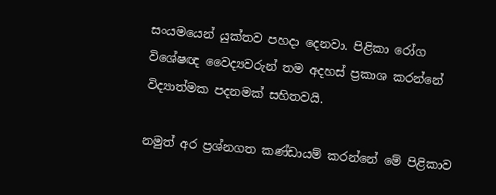සංයමයෙන් යුක්තව පහදා දෙනවා. පිළිකා රෝග විශේෂඥ වෛද්‍යවරුන් තම අදහස් ප්‍රකාශ කරන්නේ විද්‍යාත්මක පදනමක් සහිතවයි.

නමුත් අර ප්‍රශ්නගත කණ්ඩායම් කරන්නේ මේ පිළිකාව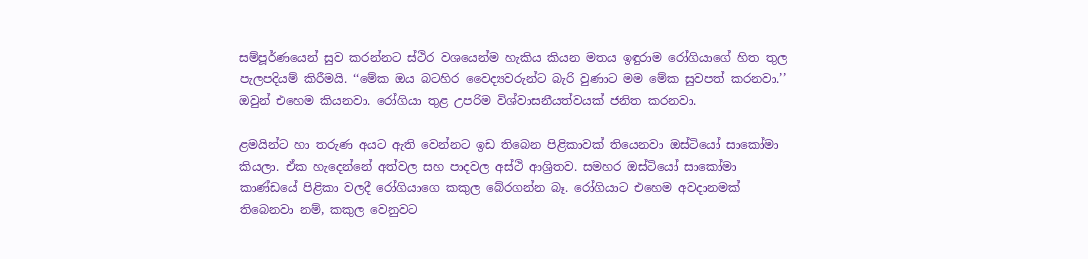සම්පූර්ණයෙන් සුව කරන්නට ස්ථිර වශයෙන්ම හැකිය කියන මතය ඉඳුරාම රෝගියාගේ හිත තුල පැලපදියම් කිරීමයි. ‘‘මේක ඔය බටහිර වෛද්‍යවරුන්ට බැරි වුණාට මම මේක සුවපත් කරනවා.’’ ඔවුන් එහෙම කියනවා. රෝගියා තුළ උපරිම විශ්වාසනීයත්වයක් ජනිත කරනවා.

ළමයින්ට හා තරුණ අයට ඇති වෙන්නට ඉඩ තිබෙන පිළිකාවක් තියෙනවා ඔස්ටියෝ සාකෝමා කියලා. ඒක හැදෙන්නේ අත්වල සහ පාදවල අස්ථි ආශ්‍රිතව. සමහර ඔස්ටියෝ සාකෝමා කාණ්ඩයේ පිළිකා වලදී රෝගියාගෙ කකුල බේරගන්න බෑ. රෝගියාට එහෙම අවදානමක් තිබෙනවා නම්, කකුල වෙනුවට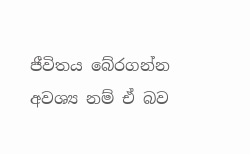ජීවිතය බේරගන්න අවශ්‍ය නම් ඒ බව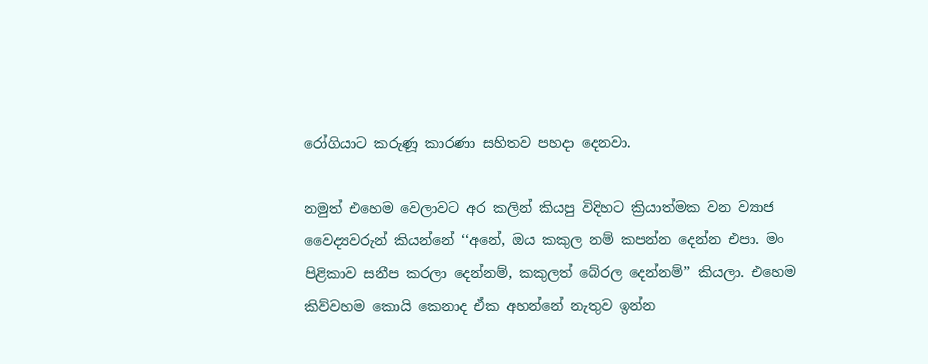රෝගියාට කරුණූ කාරණා සහිතව පහදා දෙනවා.

නමුත් එහෙම වෙලාවට අර කලින් කියපු විදිහට ක්‍රියාත්මක වන ව්‍යාජ වෛද්‍යවරුන් කියන්නේ ‘‘අනේ, ඔය කකුල නම් කපන්න දෙන්න එපා. මං පිළිකාව සනීප කරලා දෙන්නම්, කකුලත් බේරල දෙන්නම්’’ කියලා. එහෙම කිව්වහම කොයි කෙනාද ඒක අහන්නේ නැතුව ඉන්න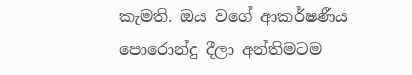කැමති. ඔය වගේ ආකර්ෂණීය පොරොන්දු දීලා අන්තිමටම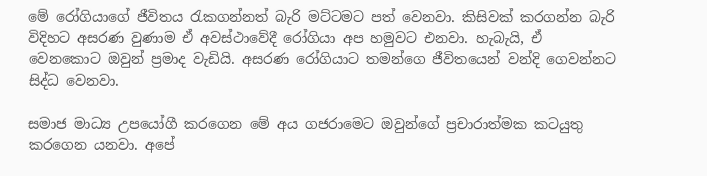මේ රෝගියාගේ ජීවිතය රැකගන්නත් බැරි මට්ටමට පත් වෙනවා. කිසිවක් කරගන්න බැරි විදිහට අසරණ වුණාම ඒ අවස්ථාවේදී රෝගියා අප හමුවට එනවා. හැබැයි, ඒ වෙනකොට ඔවුන් ප්‍රමාද වැඩියි. අසරණ රෝගියාට තමන්ගෙ ජීවිතයෙන් වන්දි ගෙවන්නට සිද්ධ වෙනවා.

සමාජ මාධ්‍ය උපයෝගී කරගෙන මේ අය ගජරාමෙට ඔවුන්ගේ ප්‍රචාරාත්මක කටයුතු කරගෙන යනවා. අපේ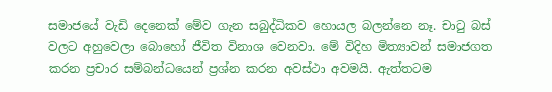සමාජයේ වැඩි දෙනෙක් මේව ගැන සබුද්ධිකව හොයල බලන්නෙ නෑ. චාටු බස් වලට අහුවෙලා බොහෝ ජීවිත විනාශ වෙනවා. මේ විදිහ මිත්‍යාවන් සමාජගත කරන ප්‍රචාර සම්බන්ධයෙන් ප්‍රශ්න කරන අවස්ථා අවමයි. ඇත්තටම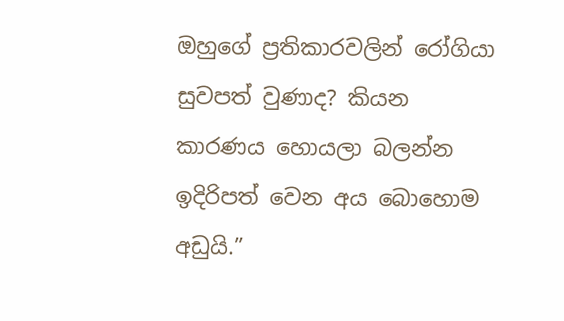ඔහුගේ ප්‍රතිකාරවලින් රෝගියා සුවපත් වුණාද? කියන කාරණය හොයලා බලන්න ඉදිරිපත් වෙන අය බොහොම අඩුයි.”